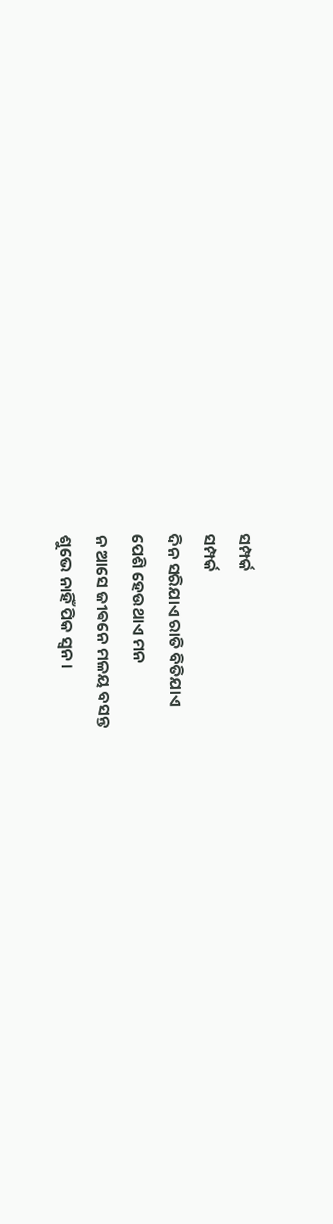ସମ୍ପର୍କ
ସମ୍ପର୍କ
ଦିନ ସରିଯାଏ ରାତି ବିତିଯାଏ
ପେଶି ହେଉଥାଏ ମନ
ନ ଆସେ ଜୀଵନେ ମଳୟ ବସନ୍ତ
ଶୁଭେ ନାହିଁ ପିକ ସ୍ବନ।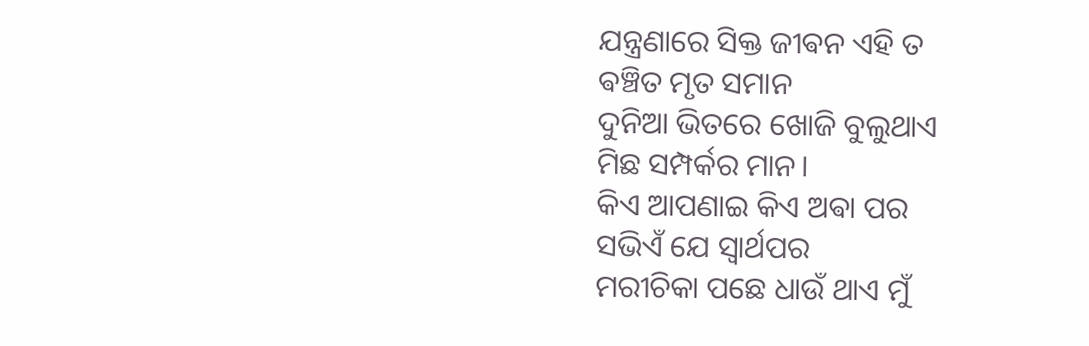ଯନ୍ତ୍ରଣାରେ ସିକ୍ତ ଜୀଵନ ଏହି ତ
ଵଞ୍ଚିତ ମୃତ ସମାନ
ଦୁନିଆ ଭିତରେ ଖୋଜି ବୁଲୁଥାଏ
ମିଛ ସମ୍ପର୍କର ମାନ।
କିଏ ଆପଣାଇ କିଏ ଅଵା ପର
ସଭିଏଁ ଯେ ସ୍ଵାର୍ଥପର
ମରୀଚିକା ପଛେ ଧାଉଁ ଥାଏ ମୁଁ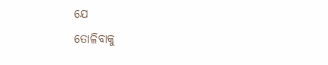ଯେ
ତୋଳିବାକୁ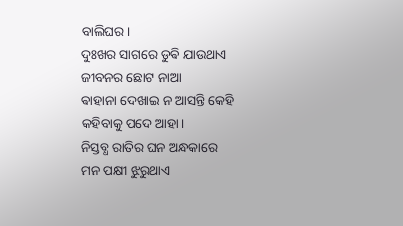ବାଲିଘର।
ଦୁଃଖର ସାଗରେ ଡୁଵି ଯାଉଥାଏ
ଜୀବନର ଛୋଟ ନାଆ
ଵାହାନା ଦେଖାଇ ନ ଆସନ୍ତି କେହି
କହିବାକୁ ପଦେ ଆହା।
ନିସ୍ତବ୍ଧ ରାତିର ଘନ ଅନ୍ଧକାରେ
ମନ ପକ୍ଷୀ ଝୁରୁଥାଏ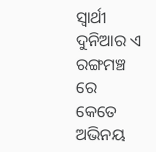ସ୍ଵାର୍ଥୀ ଦୁନିଆର ଏ ରଙ୍ଗମଞ୍ଚ ରେ
କେତେ ଅଭିନୟ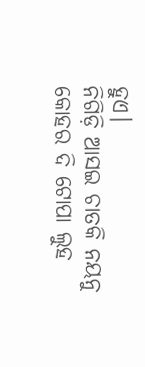ହୁଏ।
ନିଗିଡ଼ି ଆସଇ ଚାତକି ନୟନୁ
କୋହର ଦି ଟୋପା ଲୁହ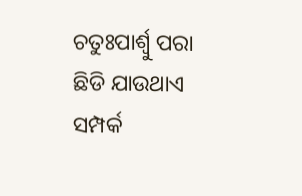ଚତୁଃପାର୍ଶ୍ଵୁ ପରା ଛିଡି ଯାଉଥାଏ
ସମ୍ପର୍କ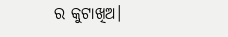ର କୁଟାଖିଅ।